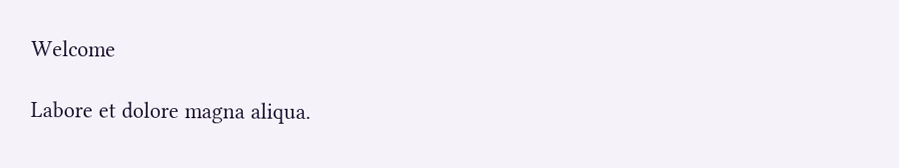Welcome

Labore et dolore magna aliqua.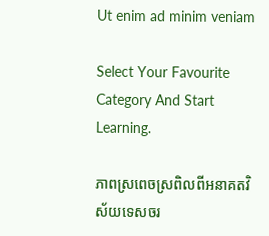Ut enim ad minim veniam

Select Your Favourite
Category And Start Learning.

ភាពស្រពេចស្រពិលពីអនាគតវិស័យទេសចរ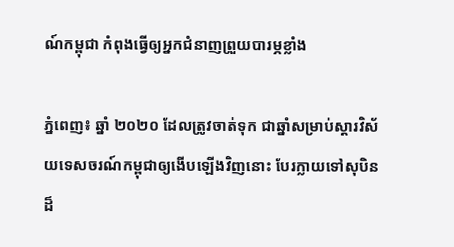ណ៍កម្ពុជា កំពុងធ្វើឲ្យអ្នកជំនាញព្រួយបារម្ភខ្លាំង

ភ្នំពេញ៖ ឆ្នាំ ២០២០ ដែលត្រូវចាត់ទុក ជាឆ្នាំសម្រាប់ស្តារវិស័យទេសចរណ៍កម្ពុជាឲ្យងើបឡើងវិញនោះ បែរក្លាយទៅសុបិនដ៏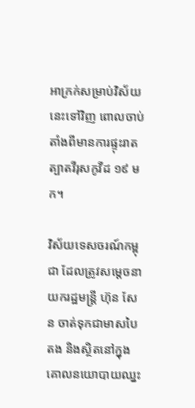អាក្រក់សម្រាប់វិស័យនេះទៅវិញ ពោលចាប់តាំងពីមានការផ្ទុះរាតត្បាតវីរុសកូវីដ ១៩ មក។

វិស័យទេសចរណ៍កម្ពុជា ដែលត្រូវសម្តេចនាយករដ្ឋមន្ត្រី ហ៊ុន សែន ចាត់ទុកជាមាសបៃតង និងស្ថិតនៅក្នុងគោលនយោបាយឈ្នះ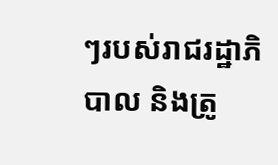ៗរបស់រាជរដ្ឋាភិបាល និងត្រូ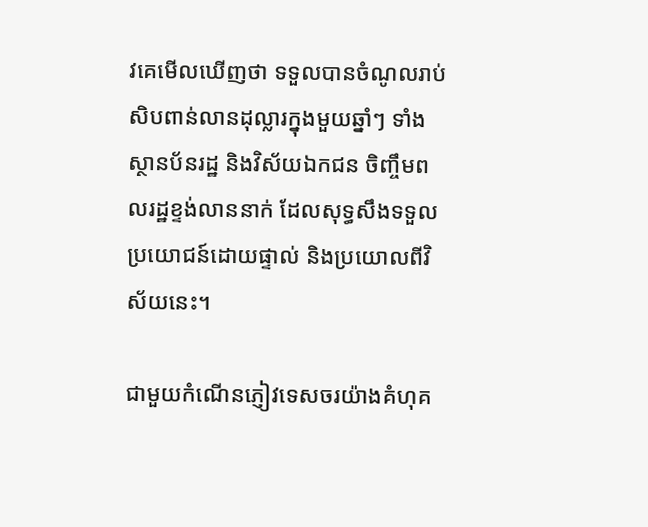វគេមើលឃើញថា ទទួលបានចំណូលរាប់សិបពាន់លានដុល្លារក្នុងមួយឆ្នាំៗ ទាំងស្ថានប័នរដ្ឋ និងវិស័យឯកជន ចិញ្ចឹមពលរដ្ឋខ្ទង់លាននាក់ ដែលសុទ្ធសឹងទទួលប្រយោជន៍ដោយផ្ទាល់ និងប្រយោលពីវិស័យនេះ។

ជាមួយកំណើនភ្ញៀវទេសចរយ៉ាងគំហុគ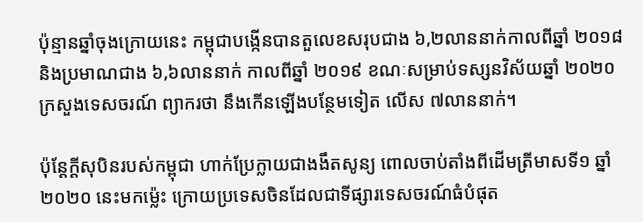ប៉ុន្មានឆ្នាំចុងក្រោយនេះ កម្ពុជាបង្កើនបានតួលេខសរុបជាង ៦,២លាននាក់កាលពីឆ្នាំ ២០១៨ និងប្រមាណជាង ៦,៦លាននាក់ កាលពីឆ្នាំ ២០១៩ ខណៈសម្រាប់ទស្សនវិស័យឆ្នាំ ២០២០ ក្រសួងទេសចរណ៍ ព្យាករថា នឹងកើនឡើងបន្ថែមទៀត លើស ៧លាននាក់។

ប៉ុន្តែក្តីសុបិនរបស់កម្ពុជា ហាក់ប្រែក្លាយជាងងឹតសូន្យ ពោលចាប់តាំងពីដើមត្រីមាសទី១ ឆ្នាំ២០២០ នេះមកម៉្លេះ ក្រោយប្រទេសចិនដែលជាទីផ្សារទេសចរណ៍ធំបំផុត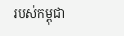របស់កម្ពុជា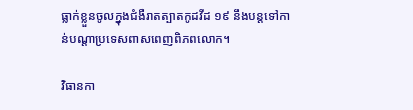ធ្លាក់ខ្លួនចូលក្នុងជំងឺរាតត្បាតកូដវីដ ១៩ នឹងបន្តទៅកាន់បណ្តាប្រទេសពាសពេញពិភពលោក។

វិធានកា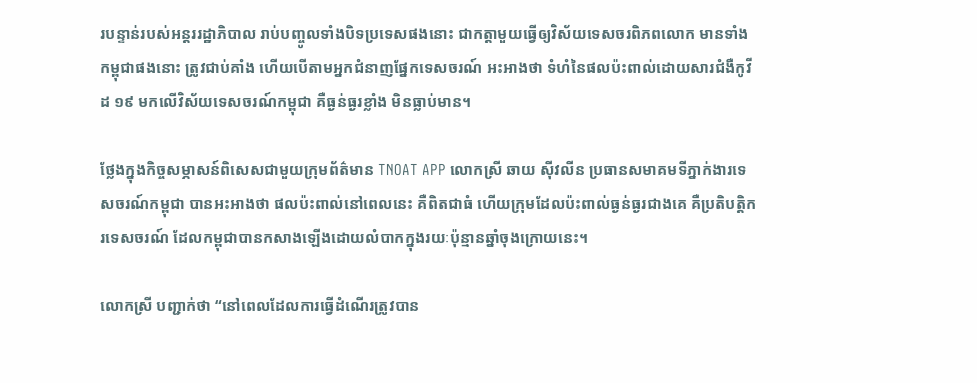របន្ទាន់របស់អន្តររដ្ឋាភិបាល រាប់បញ្ចូលទាំងបិទប្រទេសផងនោះ ជាកត្តាមួយធ្វើឲ្យវិស័យទេសចរពិភពលោក មានទាំងកម្ពុជាផងនោះ ត្រូវជាប់គាំង ហើយបើតាមអ្នកជំនាញផ្នែកទេសចរណ៍ អះអាងថា ទំហំនៃផលប៉ះពាល់ដោយសារជំងឺកូវីដ ១៩ មកលើវិស័យទេសចរណ៍កម្ពុជា គឺធ្ងន់ធ្ងរខ្លាំង មិនធ្លាប់មាន។

ថ្លែងក្នុងកិច្ចសម្ភាសន៍ពិសេសជាមួយក្រុមព័ត៌មាន TNOAT APP លោកស្រី ឆាយ ស៊ីវលីន ប្រធានសមាគមទីភ្នាក់ងារទេសចរណ៍កម្ពុជា បានអះអាងថា ផលប៉ះពាល់នៅពេលនេះ គឺពិតជាធំ ហើយក្រុមដែលប៉ះពាល់ធ្ងន់ធ្ងរជាងគេ គឺប្រតិបត្តិករទេសចរណ៍ ដែលកម្ពុជាបានកសាងឡើងដោយលំបាកក្នុងរយៈប៉ុន្មានឆ្នាំចុងក្រោយនេះ។

លោកស្រី បញ្ជាក់ថា “នៅពេលដែលការធ្វើដំណើរត្រូវបាន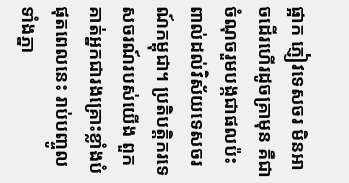ផ្អាក ភ្ញៀវទេសចរ មិនអាចដើរហើរដូចគ្រាមុន គឺជាចំណុចរួមបង្កជាផលប៉ះពាល់ដល់វិស័យទេសចរណ៍កម្ពុជា។ ប្រតិបត្តិករទេសចរណ៍របស់យើង ពួកគាត់អ្នកជារងគ្រោះខ្លាំងបំផុតពេលនេះ រាប់បញ្ចូលទាំងភ្នា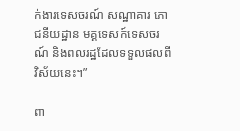ក់ងារទេសចរណ៍ សណ្ឋាគារ ភោជនីយដ្ឋាន មគ្គទេសក៍ទេសចរណ៍ និងពលរដ្ឋដែលទទួលផលពីវិស័យនេះ។”

ពា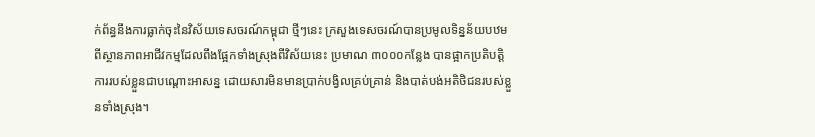ក់ព័ន្ធនឹងការធ្លាក់ចុះនៃវិស័យទេសចរណ៍កម្ពុជា ថ្មីៗនេះ ក្រសួងទេសចរណ៍បានប្រមូលទិន្នន័យបឋមពីស្ថានភាពអាជីវកម្មដែលពឹងផ្អែកទាំងស្រុងពីវិស័យនេះ ប្រមាណ ៣០០០កន្លែង បានផ្អាកប្រតិបត្តិការរបស់ខ្លួនជាបណ្តោះអាសន្ន ដោយសារមិនមានប្រាក់បង្វិលគ្រប់គ្រាន់ និងបាត់បង់អតិថិជនរបស់ខ្លួនទាំងស្រុង។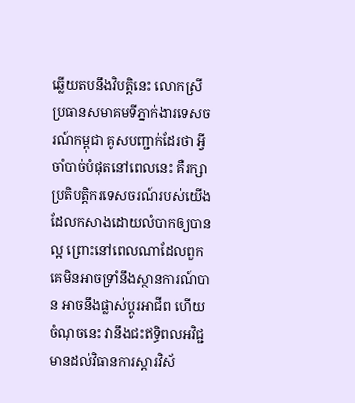ឆ្លើយតបនឹងវិបត្តិនេះ លោកស្រី ប្រធានសមាគមទីភ្នាក់ងារទេសចរណ៍កម្ពុជា គូសបញ្ជាក់ដែរថា អ្វីចាំបាច់បំផុតនៅពេលនេះ គឺរក្សាប្រតិបត្តិករទេសចរណ៍របស់យើងដែលកសាងដោយលំបាកឲ្យបានល្អ ព្រោះនៅពេលណាដែលពួកគេមិនអាចទ្រាំនឹងស្ថានការណ៍បាន អាចនឹងផ្លាស់ប្តូរអាជីព ហើយចំណុចនេះ វានឹងជះឥទ្ធិពលអវិជ្ជមានដល់វិធានការស្តារវិស័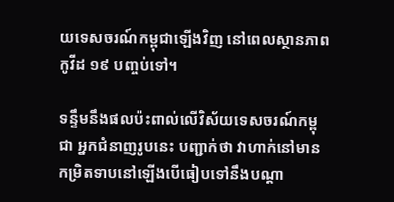យទេសចរណ៍កម្ពុជាឡើងវិញ នៅពេលស្ថានភាពកូវីដ ១៩ បញ្ចប់ទៅ។

ទន្ទឹមនឹងផលប៉ះពាល់លើវិស័យទេសចរណ៍កម្ពុជា អ្នកជំនាញរូបនេះ បញ្ជាក់ថា វាហាក់នៅមានកម្រិតទាបនៅឡើងបើធៀបទៅនឹងបណ្តា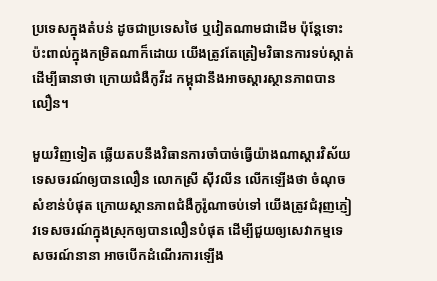ប្រទេសក្នុងតំបន់ ដូចជាប្រទេសថៃ ឬវៀតណាមជាដើម ប៉ុន្តែទោះប៉ះពាល់ក្នុងកម្រិតណាក៏ដោយ យើងត្រូវតែត្រៀមវិធានការទប់ស្កាត់ ដើម្បីធានាថា ក្រោយជំងឺកូវីដ កម្ពុជានឹងអាចស្តារស្ថានភាពបានលឿន។

មួយវិញទៀត ឆ្លើយតបនឹងវិធានការចាំបាច់ធ្វើយ៉ាងណាស្តារវិស័យទេសចរណ៍ឲ្យបានលឿន លោកស្រី ស៊ីវលីន លើកឡើងថា ចំណុចសំខាន់បំផុត ក្រោយស្ថានភាពជំងឺកូរ៉ូណាចប់ទៅ យើងត្រូវជំរុញភ្ញៀវទេសចរណ៍ក្នុងស្រុកឲ្យបានលឿនបំផុត ដើម្បីជួយឲ្យសេវាកម្មទេសចរណ៍នានា អាចបើកដំណើរការឡើង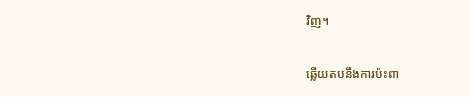វិញ។

ឆ្លើយតបនឹងការប៉ះពា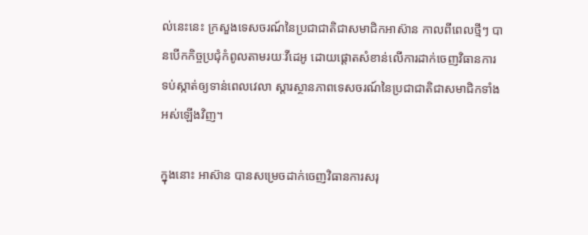ល់នេះនេះ ក្រសួងទេសចរណ៍នៃប្រជាជាតិជាសមាជិកអាស៊ាន កាលពីពេលថ្មីៗ បានបើកកិច្ចប្រជុំកំពូលតាមរយៈវីដេអូ ដោយផ្តោតសំខាន់លើការដាក់ចេញវិធានការទប់ស្កាត់ឲ្យទាន់ពេលវេលា ស្តារស្ថានភាពទេសចរណ៍នៃប្រជាជាតិជាសមាជិកទាំងអស់ឡើងវិញ។

ក្នុងនោះ អាស៊ាន បានសម្រេចដាក់ចេញវិធានការសរុ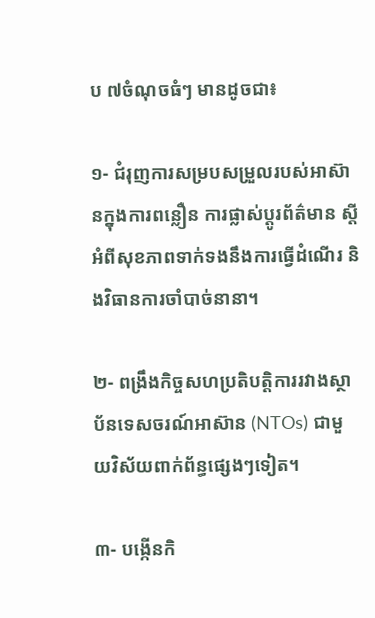ប ៧ចំណុចធំៗ មានដូចជា៖

១- ជំរុញការសម្របសម្រួលរបស់អាស៊ានក្នុងការពន្លឿន ការផ្លាស់ប្តូរព័ត៌មាន ស្តីអំពីសុខភាពទាក់ទងនឹងការធ្វើដំណើរ និងវិធានការចាំបាច់នានា។

២- ពង្រឹងកិច្ចសហប្រតិបត្តិការរវាងស្ថាប័នទេសចរណ៍អាស៊ាន (NTOs) ជាមួយវិស័យពាក់ព័ន្ធផ្សេងៗទៀត។

៣- បង្កើនកិ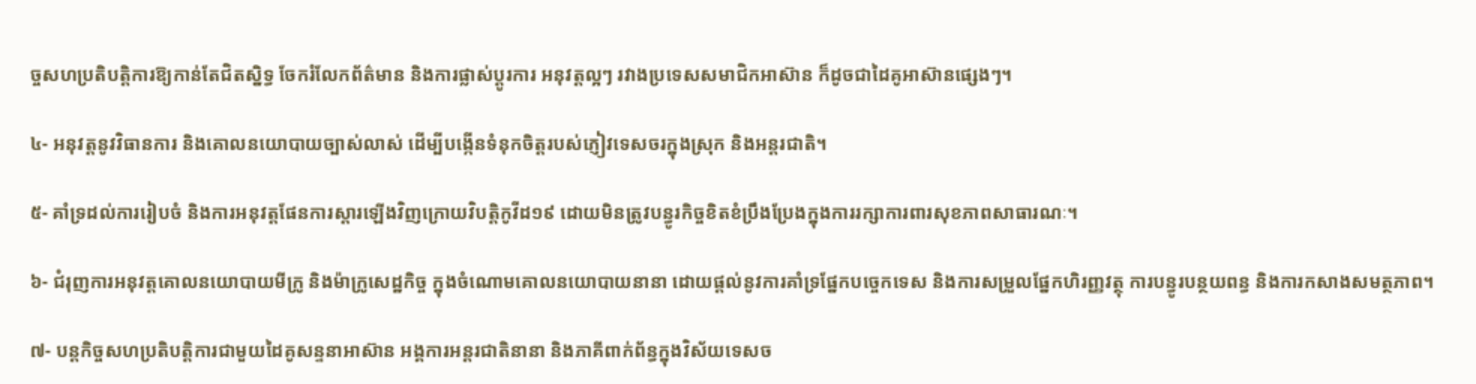ច្ចសហប្រតិបត្តិការឱ្យកាន់តែជិតស្និទ្ធ ចែករំលែកព័ត៌មាន និងការផ្លាស់ប្តូរការ អនុវត្តល្អៗ រវាងប្រទេសសមាជិកអាស៊ាន ក៏ដូចជាដៃគូអាស៊ានផ្សេងៗ។

៤- អនុវត្តនូវវិធានការ និងគោលនយោបាយច្បាស់លាស់ ដើម្បីបង្កើនទំនុកចិត្តរបស់ភ្ញៀវទេសចរក្នុងស្រុក និងអន្តរជាតិ។

៥- គាំទ្រដល់ការរៀបចំ និងការអនុវត្តផែនការស្តារឡើងវិញក្រោយវិបត្តិកូវីដ១៩ ដោយមិនត្រូវបន្ធូរកិច្ចខិតខំប្រឹងប្រែងក្នុងការរក្សាការពារសុខភាពសាធារណៈ។

៦- ជំរុញការអនុវត្តគោលនយោបាយមីក្រូ និងម៉ាក្រូសេដ្ឋកិច្ច ក្នុងចំណោមគោលនយោបាយនានា ដោយផ្តល់នូវការគាំទ្រផ្នែកបច្ចេកទេស និងការសម្រួលផ្នែកហិរញ្ញវត្ថុ ការបន្ធូរបន្ថយពន្ធ និងការកសាងសមត្ថភាព។

៧- បន្តកិច្ចសហប្រតិបត្តិការជាមួយដៃគូសន្ទនាអាស៊ាន អង្គការអន្តរជាតិនានា និងភាគីពាក់ព័ន្ធក្នុងវិស័យទេសច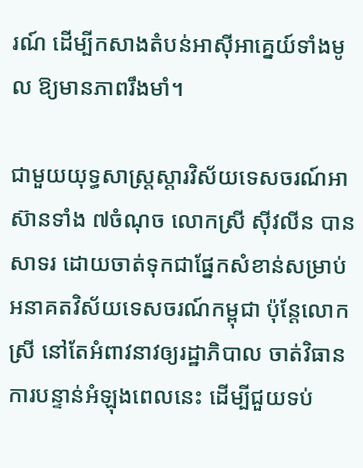រណ៍ ដើម្បីកសាងតំបន់អាស៊ីអាគ្នេយ៍ទាំងមូល ឱ្យមានភាពរឹងមាំ។

ជាមួយយុទ្ធសាស្ត្រស្តារវិស័យទេសចរណ៍អាស៊ានទាំង ៧ចំណុច លោកស្រី ស៊ីវលីន បានសាទរ ដោយចាត់ទុកជាផ្នែកសំខាន់សម្រាប់អនាគតវិស័យទេសចរណ៍កម្ពុជា ប៉ុន្តែលោកស្រី នៅតែអំពាវនាវឲ្យរដ្ឋាភិបាល ចាត់វិធានការបន្ទាន់អំឡុងពេលនេះ ដើម្បីជួយទប់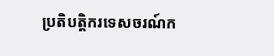ប្រតិបត្តិករទេសចរណ៍ក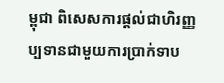ម្ពុជា ពិសេសការផ្តល់ជាហិរញ្ញប្បទានជាមួយការប្រាក់ទាប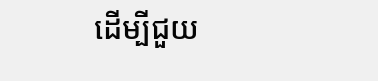ដើម្បីជួយ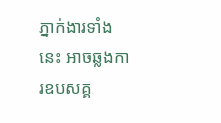ភ្នាក់ងារទាំងនេះ អាចឆ្លងការឧបសគ្គ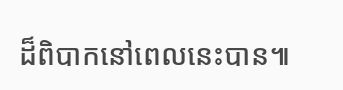ដ៏ពិបាកនៅពេលនេះបាន៕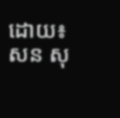ដោយ៖ សន សុ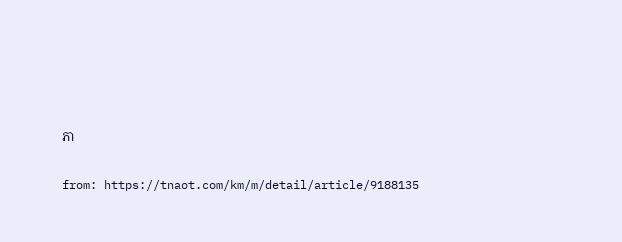ភា

from: https://tnaot.com/km/m/detail/article/9188135